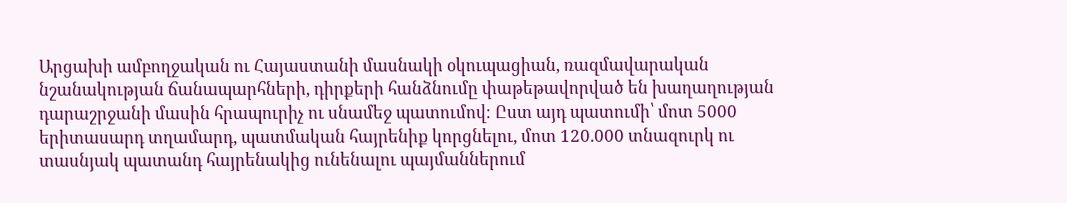Արցախի ամբողջական ու Հայաստանի մասնակի օկուպացիան, ռազմավարական նշանակության ճանապարհների, դիրքերի հանձնումը փաթեթավորված են խաղաղության դարաշրջանի մասին հրապուրիչ ու սնամեջ պատումով։ Ըստ այդ պատումի՝ մոտ 5000 երիտասարդ տղամարդ, պատմական հայրենիք կորցնելու, մոտ 120.000 տնազուրկ ու տասնյակ պատանդ հայրենակից ունենալու պայմաններում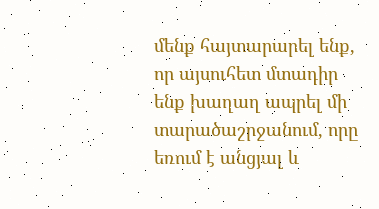մենք հայտարարել ենք, որ այսուհետ մտադիր ենք խաղաղ ապրել մի տարածաշրջանում, որը եռում է անցյալ և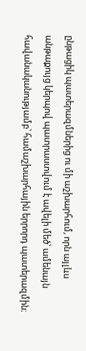ընթացիկ պատերազմներից ու մի աշխարհում, որն այլևս անթաքույց կերպով պատրաստվում է ավելի մեծ՝ ամենայն հավանականությամբ՝ համաշխարհային երրորդ պատերազմին։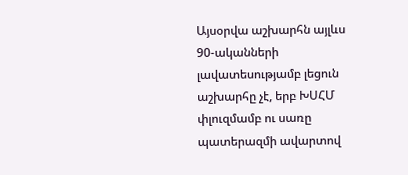Այսօրվա աշխարհն այլևս 90-ականների լավատեսությամբ լեցուն աշխարհը չէ, երբ ԽՍՀՄ փլուզմամբ ու սառը պատերազմի ավարտով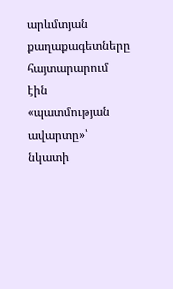արևմտյան քաղաքագետները հայտարարում էին «պատմության ավարտը»՝ նկատի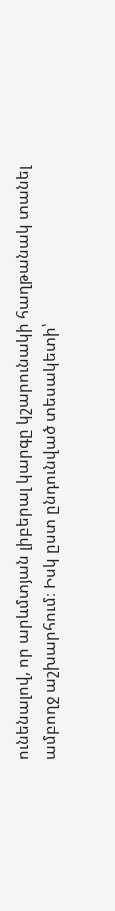ունենալով, որ արևմտյան լիբերալ կարգը կշարունակի հաղթանակ տանել ամբողջ աշխարհում։ Իսկ ըստ ընդունված տեսակետի՝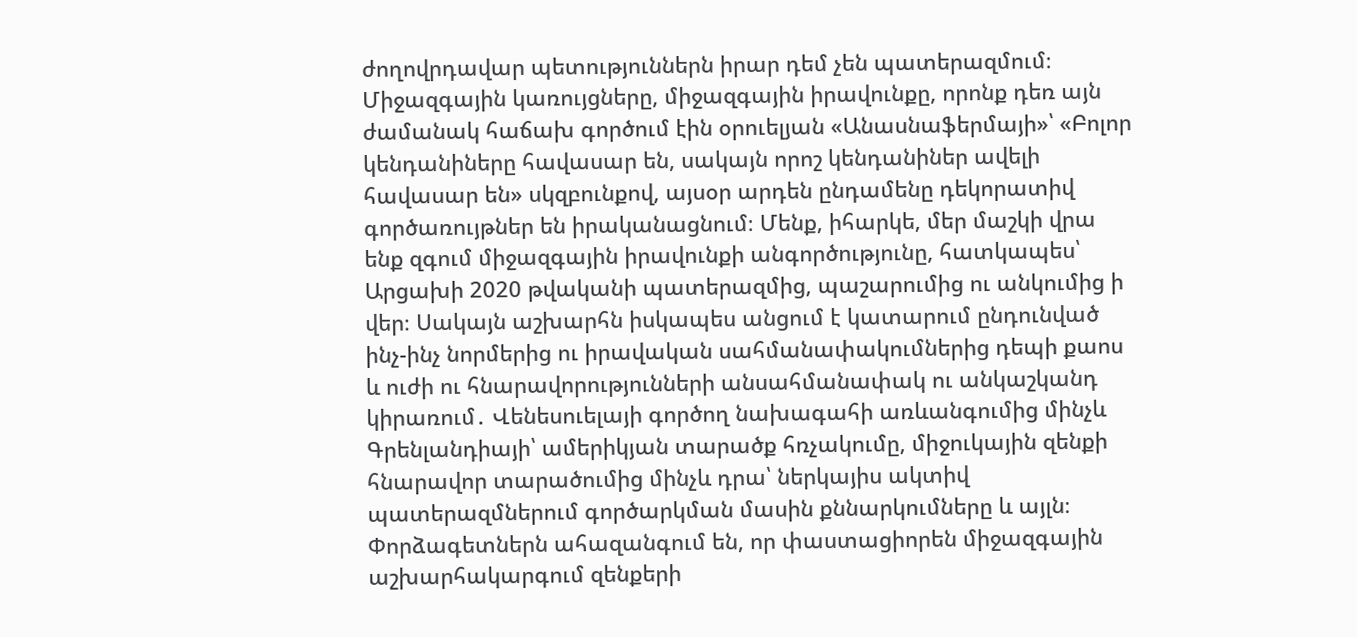ժողովրդավար պետություններն իրար դեմ չեն պատերազմում։ Միջազգային կառույցները, միջազգային իրավունքը, որոնք դեռ այն ժամանակ հաճախ գործում էին օրուելյան «Անասնաֆերմայի»՝ «Բոլոր կենդանիները հավասար են, սակայն որոշ կենդանիներ ավելի հավասար են» սկզբունքով, այսօր արդեն ընդամենը դեկորատիվ գործառույթներ են իրականացնում։ Մենք, իհարկե, մեր մաշկի վրա ենք զգում միջազգային իրավունքի անգործությունը, հատկապես՝ Արցախի 2020 թվականի պատերազմից, պաշարումից ու անկումից ի վեր։ Սակայն աշխարհն իսկապես անցում է կատարում ընդունված ինչ-ինչ նորմերից ու իրավական սահմանափակումներից դեպի քաոս և ուժի ու հնարավորությունների անսահմանափակ ու անկաշկանդ կիրառում․ Վենեսուելայի գործող նախագահի առևանգումից մինչև Գրենլանդիայի՝ ամերիկյան տարածք հռչակումը, միջուկային զենքի հնարավոր տարածումից մինչև դրա՝ ներկայիս ակտիվ պատերազմներում գործարկման մասին քննարկումները և այլն։ Փորձագետներն ահազանգում են, որ փաստացիորեն միջազգային աշխարհակարգում զենքերի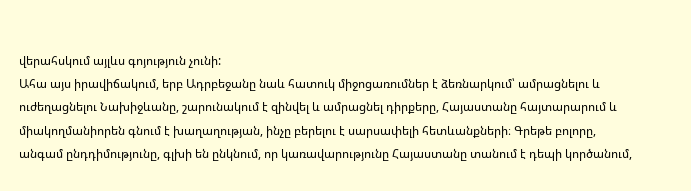վերահսկում այլևս գոյություն չունի:
Ահա այս իրավիճակում, երբ Ադրբեջանը նաև հատուկ միջոցառումներ է ձեռնարկում՝ ամրացնելու և ուժեղացնելու Նախիջևանը, շարունակում է զինվել և ամրացնել դիրքերը, Հայաստանը հայտարարում և միակողմանիորեն գնում է խաղաղության, ինչը բերելու է սարսափելի հետևանքների։ Գրեթե բոլորը, անգամ ընդդիմությունը, գլխի են ընկնում, որ կառավարությունը Հայաստանը տանում է դեպի կործանում,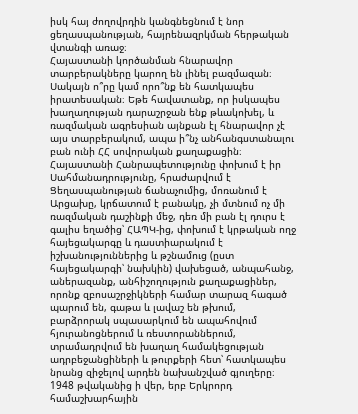իսկ հայ ժողովրդին կանգնեցնում է նոր ցեղասպանության, հայրենազրկման հերթական վտանգի առաջ։
Հայաստանի կործանման հնարավոր տարբերակները կարող են լինել բազմազան։ Սակայն ո՞րը կամ որո՞նք են հատկապես իրատեսական։ Եթե հավատանք, որ իսկապես խաղաղության դարաշրջան ենք թևակոխել, և ռազմական ագրեսիան այնքան էլ հնարավոր չէ այս տարբերակում, ապա ի՞նչ անհանգստանալու բան ունի ՀՀ սովորական քաղաքացին։
Հայաստանի Հանրապետությունը փոխում է իր Սահմանադրությունը, հրաժարվում է Ցեղասպանության ճանաչումից, մոռանում է Արցախը, կրճատում է բանակը, չի մտնում ոչ մի ռազմական դաշինքի մեջ, դեռ մի բան էլ դուրս է գալիս եղածից՝ ՀԱՊԿ-ից, փոխում է կրթական ողջ հայեցակարգը և դաստիարակում է իշխանություններից և թշնամուց (ըստ հայեցակարգի՝ նախկին) վախեցած, անպահանջ, աներազանք, անհիշողություն քաղաքացիներ, որոնք զբոսաշրջիկների համար տարազ հագած պարում են, գաթա և լավաշ են թխում, բարձրորակ սպասարկում են ապահովում հյուրանոցներում և ռեստորաններում, տրամադրվում են խաղաղ համակեցության ադրբեջանցիների և թուրքերի հետ՝ հատկապես նրանց զիջելով արդեն նախանշված գյուղերը։
1948 թվականից ի վեր, երբ Երկրորդ համաշխարհային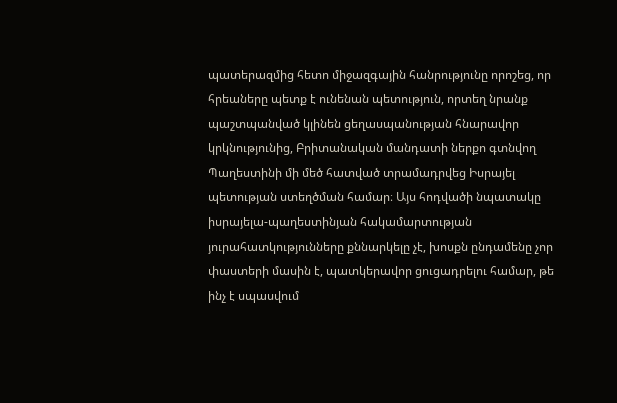պատերազմից հետո միջազգային հանրությունը որոշեց, որ հրեաները պետք է ունենան պետություն, որտեղ նրանք պաշտպանված կլինեն ցեղասպանության հնարավոր կրկնությունից, Բրիտանական մանդատի ներքո գտնվող Պաղեստինի մի մեծ հատված տրամադրվեց Իսրայել պետության ստեղծման համար։ Այս հոդվածի նպատակը իսրայելա-պաղեստինյան հակամարտության յուրահատկությունները քննարկելը չէ, խոսքն ընդամենը չոր փաստերի մասին է, պատկերավոր ցուցադրելու համար, թե ինչ է սպասվում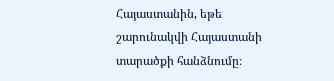Հայաստանին, եթե շարունակվի Հայաստանի տարածքի հանձնումը։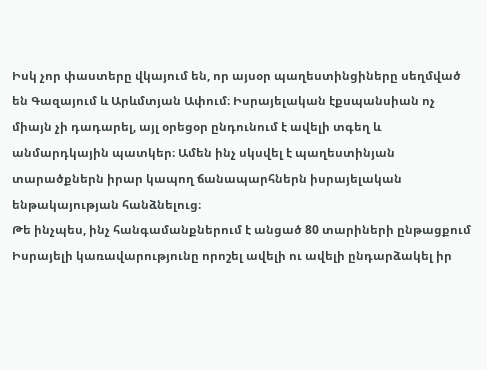Իսկ չոր փաստերը վկայում են, որ այսօր պաղեստինցիները սեղմված են Գազայում և Արևմտյան Ափում։ Իսրայելական էքսպանսիան ոչ միայն չի դադարել, այլ օրեցօր ընդունում է ավելի տգեղ և անմարդկային պատկեր։ Ամեն ինչ սկսվել է պաղեստինյան տարածքներն իրար կապող ճանապարհներն իսրայելական ենթակայության հանձնելուց։
Թե ինչպես, ինչ հանգամանքներում է անցած 80 տարիների ընթացքում Իսրայելի կառավարությունը որոշել ավելի ու ավելի ընդարձակել իր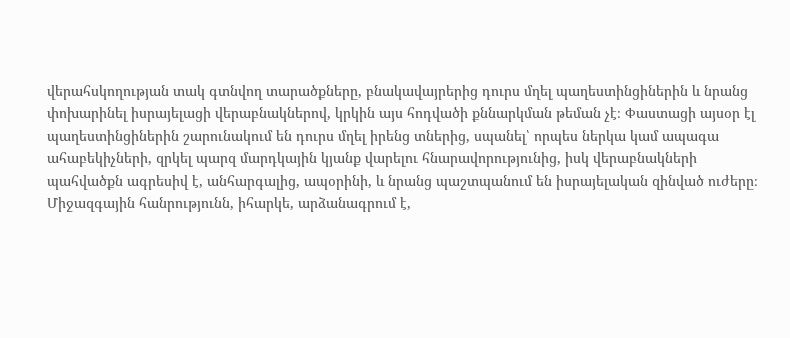վերահսկողության տակ գտնվող տարածքները, բնակավայրերից դուրս մղել պաղեստինցիներին և նրանց փոխարինել իսրայելացի վերաբնակներով, կրկին այս հոդվածի քննարկման թեման չէ։ Փաստացի այսօր էլ պաղեստինցիներին շարունակում են դուրս մղել իրենց տներից, սպանել՝ որպես ներկա կամ ապագա ահաբեկիչների, զրկել պարզ մարդկային կյանք վարելու հնարավորությունից, իսկ վերաբնակների պահվածքն ագրեսիվ է, անհարգալից, ապօրինի, և նրանց պաշտպանում են իսրայելական զինված ուժերը։
Միջազգային հանրությունն, իհարկե, արձանագրում է,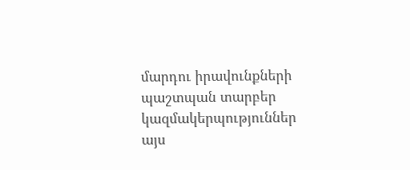մարդու իրավունքների պաշտպան տարբեր կազմակերպություններ այս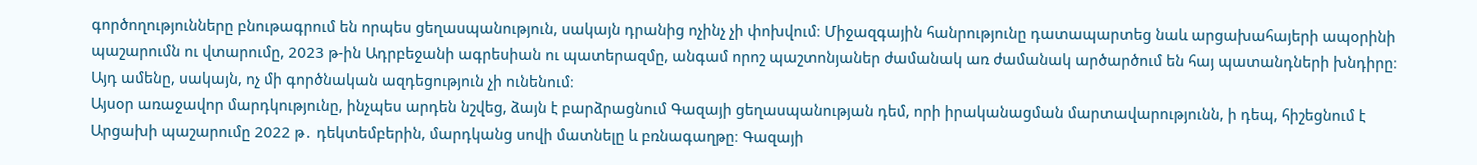գործողությունները բնութագրում են որպես ցեղասպանություն, սակայն դրանից ոչինչ չի փոխվում։ Միջազգային հանրությունը դատապարտեց նաև արցախահայերի ապօրինի պաշարումն ու վտարումը, 2023 թ-ին Ադրբեջանի ագրեսիան ու պատերազմը, անգամ որոշ պաշտոնյաներ ժամանակ առ ժամանակ արծարծում են հայ պատանդների խնդիրը։ Այդ ամենը, սակայն, ոչ մի գործնական ազդեցություն չի ունենում։
Այսօր առաջավոր մարդկությունը, ինչպես արդեն նշվեց, ձայն է բարձրացնում Գազայի ցեղասպանության դեմ, որի իրականացման մարտավարությունն, ի դեպ, հիշեցնում է Արցախի պաշարումը 2022 թ․ դեկտեմբերին, մարդկանց սովի մատնելը և բռնագաղթը։ Գազայի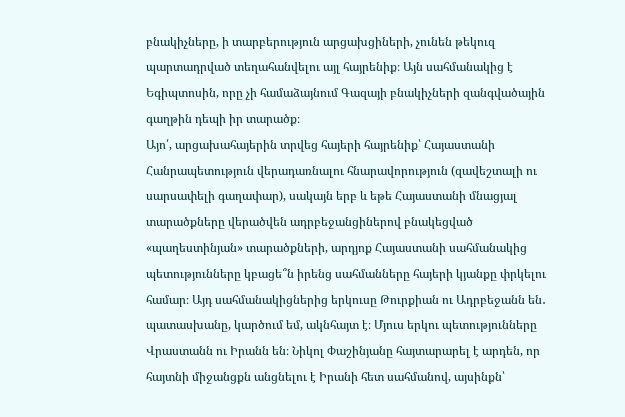բնակիչները, ի տարբերություն արցախցիների, չունեն թեկուզ պարտադրված տեղահանվելու այլ հայրենիք։ Այն սահմանակից է Եգիպտոսին, որը չի համաձայնում Գազայի բնակիչների զանգվածային գաղթին դեպի իր տարածք։
Այո՛, արցախահայերին տրվեց հայերի հայրենիք՝ Հայաստանի Հանրապետություն վերադառնալու հնարավորություն (զավեշտալի ու սարսափելի գաղափար), սակայն երբ և եթե Հայաստանի մնացյալ տարածքները վերածվեն ադրբեջանցիներով բնակեցված «պաղեստինյան» տարածքների, արդյոք Հայաստանի սահմանակից պետությունները կբացե՞ն իրենց սահմանները հայերի կյանքը փրկելու համար։ Այդ սահմանակիցներից երկուսը Թուրքիան ու Ադրբեջանն են․ պատասխանը, կարծում եմ, ակնհայտ է։ Մյուս երկու պետությունները Վրաստանն ու Իրանն են։ Նիկոլ Փաշինյանը հայտարարել է արդեն, որ հայտնի միջանցքն անցնելու է Իրանի հետ սահմանով, այսինքն՝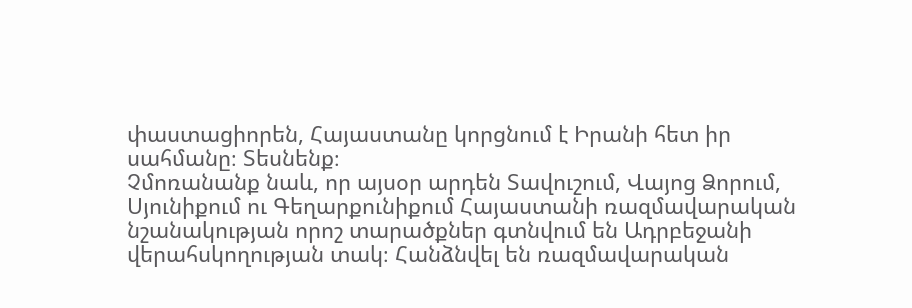փաստացիորեն, Հայաստանը կորցնում է Իրանի հետ իր սահմանը։ Տեսնենք։
Չմոռանանք նաև, որ այսօր արդեն Տավուշում, Վայոց Ձորում, Սյունիքում ու Գեղարքունիքում Հայաստանի ռազմավարական նշանակության որոշ տարածքներ գտնվում են Ադրբեջանի վերահսկողության տակ։ Հանձնվել են ռազմավարական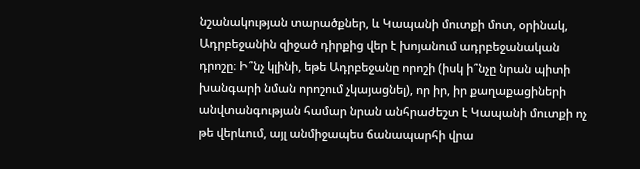նշանակության տարածքներ, և Կապանի մուտքի մոտ, օրինակ, Ադրբեջանին զիջած դիրքից վեր է խոյանում ադրբեջանական դրոշը։ Ի՞նչ կլինի, եթե Ադրբեջանը որոշի (իսկ ի՞նչը նրան պիտի խանգարի նման որոշում չկայացնել), որ իր, իր քաղաքացիների անվտանգության համար նրան անհրաժեշտ է Կապանի մուտքի ոչ թե վերևում, այլ անմիջապես ճանապարհի վրա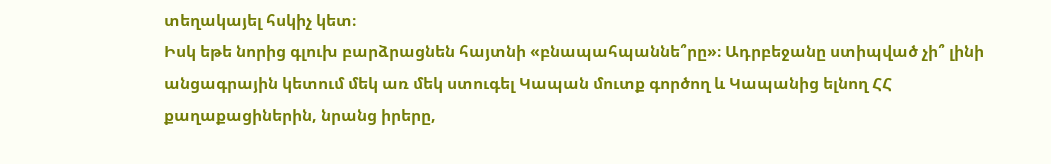տեղակայել հսկիչ կետ։
Իսկ եթե նորից գլուխ բարձրացնեն հայտնի «բնապահպաննե՞րը»։ Ադրբեջանը ստիպված չի՞ լինի անցագրային կետում մեկ առ մեկ ստուգել Կապան մուտք գործող և Կապանից ելնող ՀՀ քաղաքացիներին, նրանց իրերը,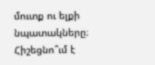մուտք ու ելքի նպատակները։ Հիշեցնո՞ւմ է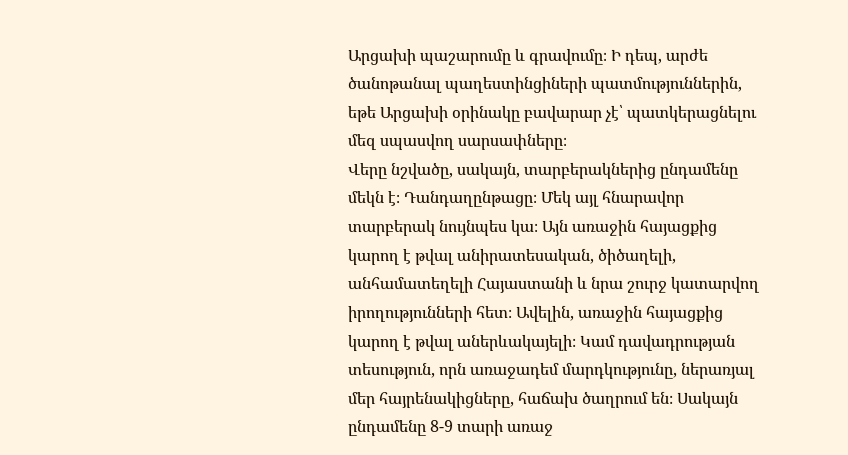Արցախի պաշարումը և գրավումը։ Ի դեպ, արժե ծանոթանալ պաղեստինցիների պատմություններին, եթե Արցախի օրինակը բավարար չէ՝ պատկերացնելու մեզ սպասվող սարսափները։
Վերը նշվածը, սակայն, տարբերակներից ընդամենը մեկն է։ Դանդաղընթացը։ Մեկ այլ հնարավոր տարբերակ նույնպես կա։ Այն առաջին հայացքից կարող է թվալ անիրատեսական, ծիծաղելի, անհամատեղելի Հայաստանի և նրա շուրջ կատարվող իրողությունների հետ։ Ավելին, առաջին հայացքից կարող է թվալ աներևակայելի։ Կամ դավադրության տեսություն, որն առաջադեմ մարդկությունը, ներառյալ մեր հայրենակիցները, հաճախ ծաղրում են։ Սակայն ընդամենը 8-9 տարի առաջ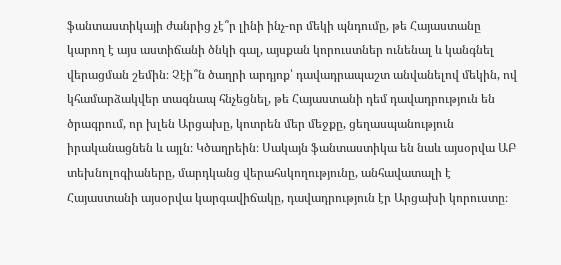ֆանտաստիկայի ժանրից չէ՞ր լինի ինչ-որ մեկի պնդումը, թե Հայաստանը կարող է այս աստիճանի ծնկի գալ, այսքան կորուստներ ունենալ և կանգնել վերացման շեմին։ Չէի՞ն ծաղրի արդյոք՝ դավադրապաշտ անվանելով մեկին, ով կհամարձակվեր տագնապ հնչեցնել, թե Հայաստանի դեմ դավադրություն են ծրագրում, որ խլեն Արցախը, կոտրեն մեր մեջքը, ցեղասպանություն իրականացնեն և այլն։ Կծաղրեին։ Սակայն ֆանտաստիկա են նաև այսօրվա ԱԲ տեխնոլոգիաները, մարդկանց վերահսկողությունը, անհավատալի է Հայաստանի այսօրվա կարգավիճակը, դավադրություն էր Արցախի կորուստը։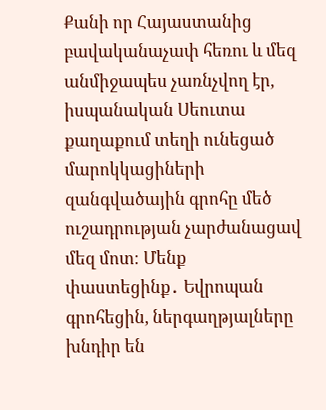Քանի որ Հայաստանից բավականաչափ հեռու և մեզ անմիջապես չառնչվող էր, իսպանական Սեուտա քաղաքում տեղի ունեցած մարոկկացիների զանգվածային գրոհը մեծ ուշադրության չարժանացավ մեզ մոտ։ Մենք փաստեցինք․ Եվրոպան գրոհեցին, ներգաղթյալները խնդիր են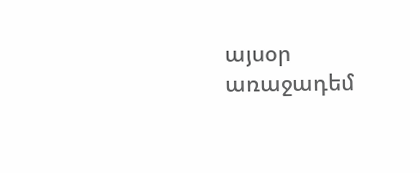այսօր առաջադեմ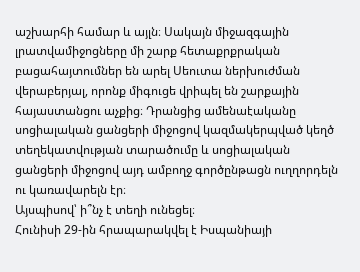աշխարհի համար և այլն։ Սակայն միջազգային լրատվամիջոցները մի շարք հետաքրքրական բացահայտումներ են արել Սեուտա ներխուժման վերաբերյալ, որոնք միգուցե վրիպել են շարքային հայաստանցու աչքից։ Դրանցից ամենաէականը սոցիալական ցանցերի միջոցով կազմակերպված կեղծ տեղեկատվության տարածումը և սոցիալական ցանցերի միջոցով այդ ամբողջ գործընթացն ուղղորդելն ու կառավարելն էր։
Այսպիսով՝ ի՞նչ է տեղի ունեցել։
Հունիսի 29-ին հրապարակվել է Իսպանիայի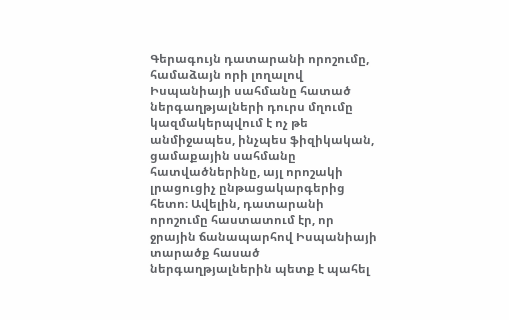Գերագույն դատարանի որոշումը, համաձայն որի լողալով Իսպանիայի սահմանը հատած ներգաղթյալների դուրս մղումը կազմակերպվում է ոչ թե անմիջապես, ինչպես ֆիզիկական, ցամաքային սահմանը հատվածներինը, այլ որոշակի լրացուցիչ ընթացակարգերից հետո։ Ավելին, դատարանի որոշումը հաստատում էր, որ ջրային ճանապարհով Իսպանիայի տարածք հասած ներգաղթյալներին պետք է պահել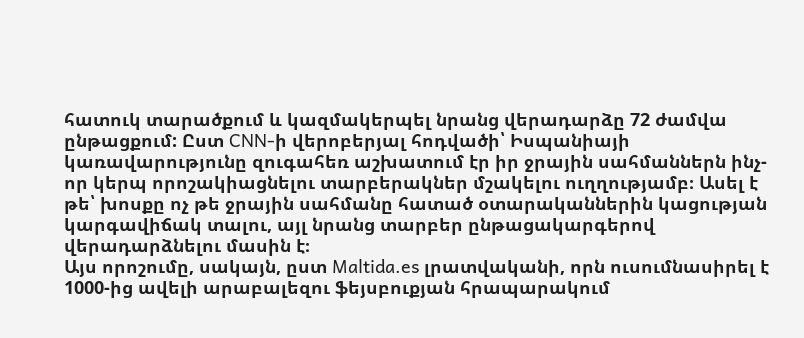հատուկ տարածքում և կազմակերպել նրանց վերադարձը 72 ժամվա ընթացքում: Ըստ CNN-ի վերոբերյալ հոդվածի՝ Իսպանիայի կառավարությունը զուգահեռ աշխատում էր իր ջրային սահմաններն ինչ-որ կերպ որոշակիացնելու տարբերակներ մշակելու ուղղությամբ։ Ասել է թե՝ խոսքը ոչ թե ջրային սահմանը հատած օտարականներին կացության կարգավիճակ տալու, այլ նրանց տարբեր ընթացակարգերով վերադարձնելու մասին է։
Այս որոշումը, սակայն, ըստ Maltida.es լրատվականի, որն ուսումնասիրել է 1000-ից ավելի արաբալեզու ֆեյսբուքյան հրապարակում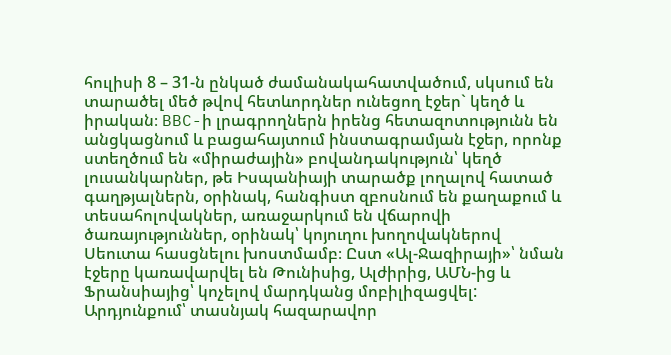հուլիսի 8 – 31-ն ընկած ժամանակահատվածում, սկսում են տարածել մեծ թվով հետևորդներ ունեցող էջեր` կեղծ և իրական։ BBC-ի լրագրողներն իրենց հետազոտությունն են անցկացնում և բացահայտում ինստագրամյան էջեր, որոնք ստեղծում են «միրաժային» բովանդակություն՝ կեղծ լուսանկարներ, թե Իսպանիայի տարածք լողալով հատած գաղթյալներն, օրինակ, հանգիստ զբոսնում են քաղաքում և տեսահոլովակներ, առաջարկում են վճարովի ծառայություններ, օրինակ՝ կոյուղու խողովակներով Սեուտա հասցնելու խոստմամբ։ Ըստ «Ալ-Ջազիրայի»՝ նման էջերը կառավարվել են Թունիսից, Ալժիրից, ԱՄՆ-ից և Ֆրանսիայից՝ կոչելով մարդկանց մոբիլիզացվել: Արդյունքում՝ տասնյակ հազարավոր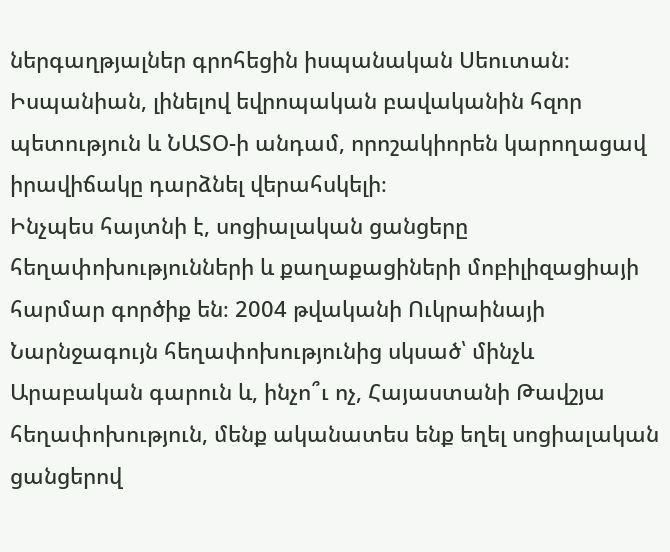ներգաղթյալներ գրոհեցին իսպանական Սեուտան։ Իսպանիան, լինելով եվրոպական բավականին հզոր պետություն և ՆԱՏՕ-ի անդամ, որոշակիորեն կարողացավ իրավիճակը դարձնել վերահսկելի։
Ինչպես հայտնի է, սոցիալական ցանցերը հեղափոխությունների և քաղաքացիների մոբիլիզացիայի հարմար գործիք են։ 2004 թվականի Ուկրաինայի Նարնջագույն հեղափոխությունից սկսած՝ մինչև Արաբական գարուն և, ինչո՞ւ ոչ, Հայաստանի Թավշյա հեղափոխություն, մենք ականատես ենք եղել սոցիալական ցանցերով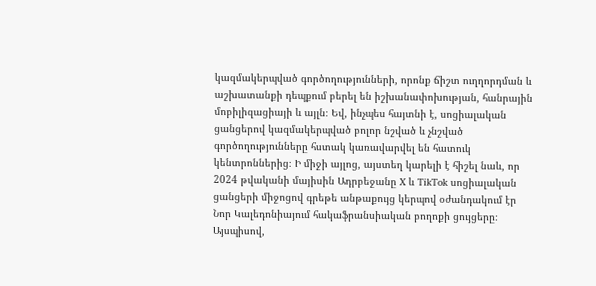կազմակերպված գործողությունների, որոնք ճիշտ ուղղորդման և աշխատանքի դեպքում բերել են իշխանափոխության, հանրային մոբիլիզացիայի և այլն։ Եվ, ինչպես հայտնի է, սոցիալական ցանցերով կազմակերպված բոլոր նշված և չնշված գործողությունները հստակ կառավարվել են հատուկ կենտրոններից։ Ի միջի այլոց, այստեղ կարելի է հիշել նաև, որ 2024 թվականի մայիսին Ադրբեջանը X և TikTok սոցիալական ցանցերի միջոցով գրեթե անթաքույց կերպով օժանդակում էր Նոր Կալեդոնիայում հակաֆրանսիական բողոքի ցույցերը։
Այսպիսով,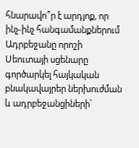հնարավո՞ր է արդյոք, որ ինչ-ինչ հանգամանքներում Ադրբեջանը որոշի Սեուտայի սցենարը գործարկել հայկական բնակավայրեր ներխուժման և ադրբեջանցիների՝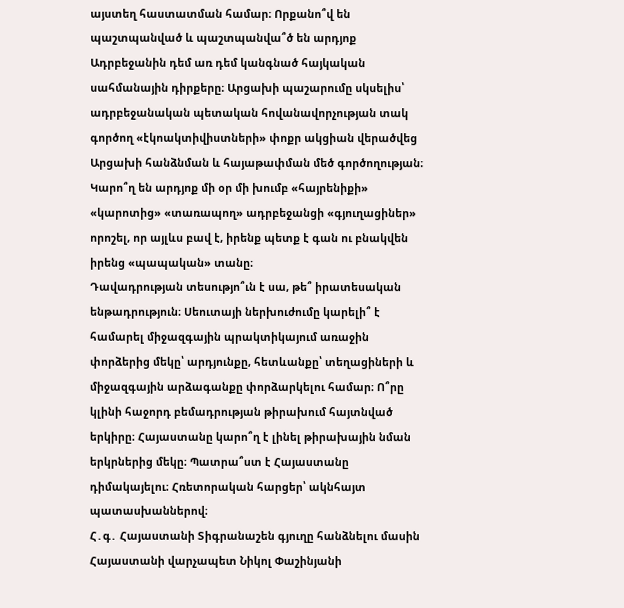այստեղ հաստատման համար։ Որքանո՞վ են պաշտպանված և պաշտպանվա՞ծ են արդյոք Ադրբեջանին դեմ առ դեմ կանգնած հայկական սահմանային դիրքերը։ Արցախի պաշարումը սկսելիս՝ ադրբեջանական պետական հովանավորչության տակ գործող «էկոակտիվիստների» փոքր ակցիան վերածվեց Արցախի հանձնման և հայաթափման մեծ գործողության։ Կարո՞ղ են արդյոք մի օր մի խումբ «հայրենիքի» «կարոտից» «տառապող» ադրբեջանցի «գյուղացիներ» որոշել, որ այլևս բավ է, իրենք պետք է գան ու բնակվեն իրենց «պապական» տանը։
Դավադրության տեսությո՞ւն է սա, թե՞ իրատեսական ենթադրություն։ Սեուտայի ներխուժումը կարելի՞ է համարել միջազգային պրակտիկայում առաջին փորձերից մեկը՝ արդյունքը, հետևանքը՝ տեղացիների և միջազգային արձագանքը փորձարկելու համար։ Ո՞րը կլինի հաջորդ բեմադրության թիրախում հայտնված երկիրը։ Հայաստանը կարո՞ղ է լինել թիրախային նման երկրներից մեկը։ Պատրա՞ստ է Հայաստանը դիմակայելու։ Հռետորական հարցեր՝ ակնհայտ պատասխաններով։
Հ․գ․ Հայաստանի Տիգրանաշեն գյուղը հանձնելու մասին Հայաստանի վարչապետ Նիկոլ Փաշինյանի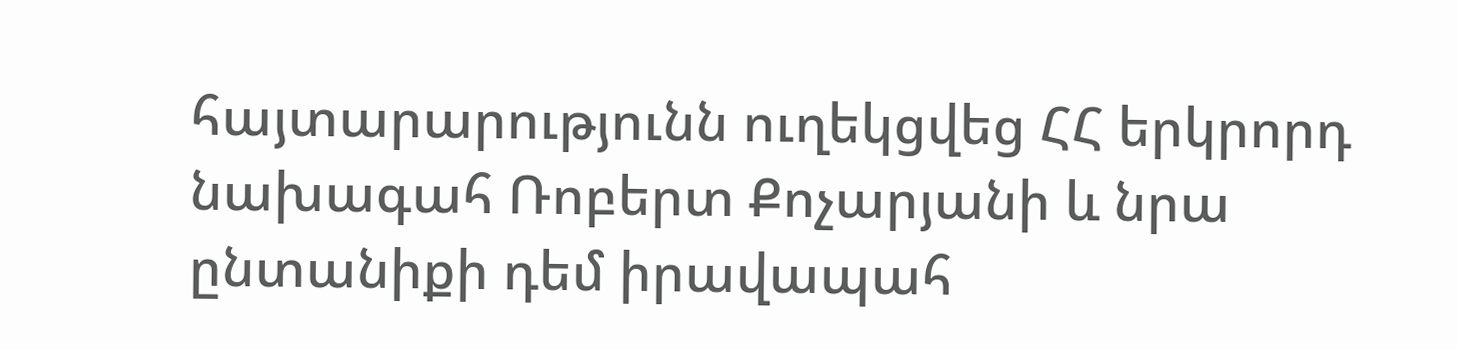հայտարարությունն ուղեկցվեց ՀՀ երկրորդ նախագահ Ռոբերտ Քոչարյանի և նրա ընտանիքի դեմ իրավապահ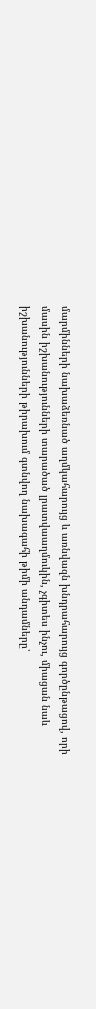մարմինների նախաձեռնած աղմկահարույց և առնվազն խնդրահարույց գործընթացով, որի մասին իշխանությունների տարածած լրատվաաղմուկին, չգիտես ինչու, միացան նաև իշխանությունների թիրախում գտնվող նախագահի թիմի անդամները՝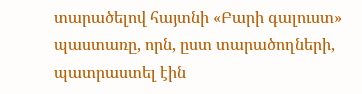տարածելով հայտնի «Բարի գալուստ» պաստառը, որն, ըստ տարածողների, պատրաստել էին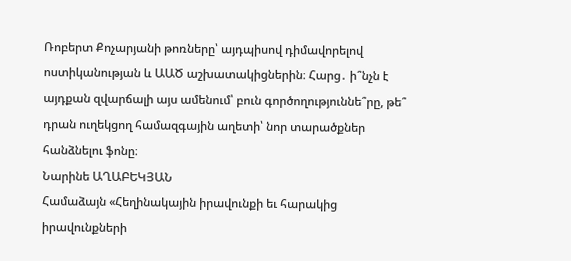Ռոբերտ Քոչարյանի թոռները՝ այդպիսով դիմավորելով ոստիկանության և ԱԱԾ աշխատակիցներին։ Հարց․ ի՞նչն է այդքան զվարճալի այս ամենում՝ բուն գործողություննե՞րը, թե՞ դրան ուղեկցող համազգային աղետի՝ նոր տարածքներ հանձնելու ֆոնը։
Նարինե ԱՂԱԲԵԿՅԱՆ
Համաձայն «Հեղինակային իրավունքի եւ հարակից իրավունքների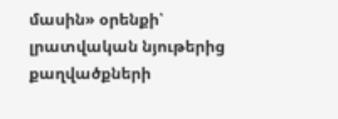մասին» օրենքի՝ լրատվական նյութերից քաղվածքների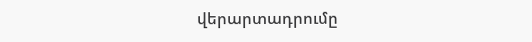վերարտադրումը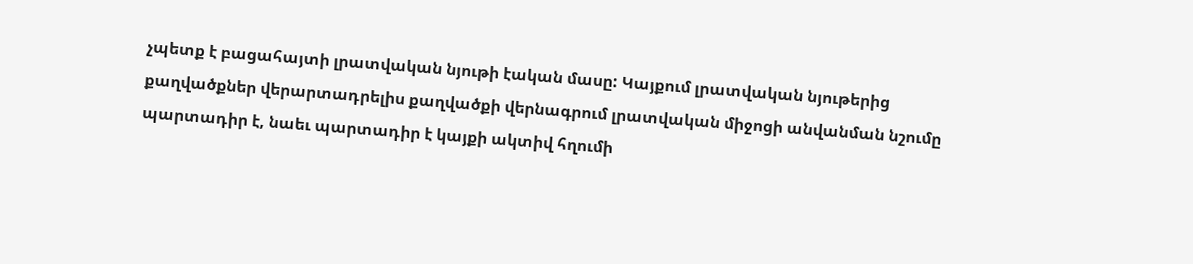չպետք է բացահայտի լրատվական նյութի էական մասը: Կայքում լրատվական նյութերից քաղվածքներ վերարտադրելիս քաղվածքի վերնագրում լրատվական միջոցի անվանման նշումը պարտադիր է, նաեւ պարտադիր է կայքի ակտիվ հղումի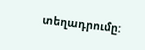տեղադրումը: